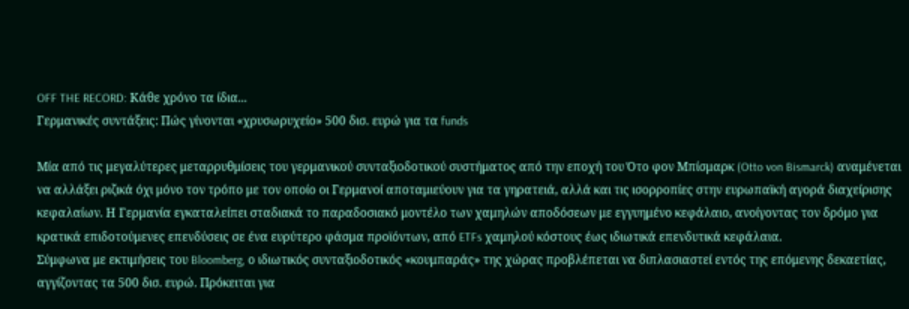OFF THE RECORD: Κάθε χρόνο τα ίδια...
Γερμανικές συντάξεις: Πώς γίνονται «χρυσωρυχείο» 500 δισ. ευρώ για τα funds

Μία από τις μεγαλύτερες μεταρρυθμίσεις του γερμανικού συνταξιοδοτικού συστήματος από την εποχή του Ότο φον Μπίσμαρκ (Otto von Bismarck) αναμένεται να αλλάξει ριζικά όχι μόνο τον τρόπο με τον οποίο οι Γερμανοί αποταμιεύουν για τα γηρατειά, αλλά και τις ισορροπίες στην ευρωπαϊκή αγορά διαχείρισης κεφαλαίων. Η Γερμανία εγκαταλείπει σταδιακά το παραδοσιακό μοντέλο των χαμηλών αποδόσεων με εγγυημένο κεφάλαιο, ανοίγοντας τον δρόμο για κρατικά επιδοτούμενες επενδύσεις σε ένα ευρύτερο φάσμα προϊόντων, από ETFs χαμηλού κόστους έως ιδιωτικά επενδυτικά κεφάλαια.
Σύμφωνα με εκτιμήσεις του Bloomberg, ο ιδιωτικός συνταξιοδοτικός «κουμπαράς» της χώρας προβλέπεται να διπλασιαστεί εντός της επόμενης δεκαετίας, αγγίζοντας τα 500 δισ. ευρώ. Πρόκειται για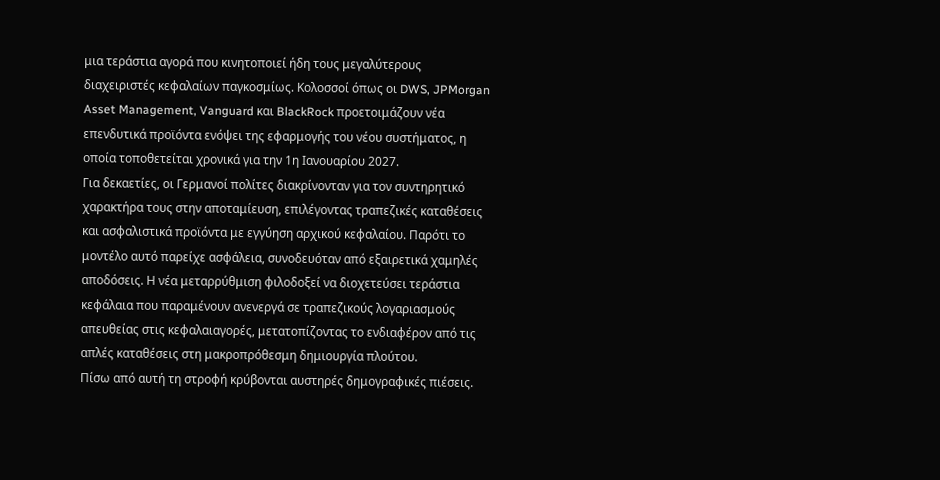μια τεράστια αγορά που κινητοποιεί ήδη τους μεγαλύτερους διαχειριστές κεφαλαίων παγκοσμίως. Κολοσσοί όπως οι DWS, JPMorgan Asset Management, Vanguard και BlackRock προετοιμάζουν νέα επενδυτικά προϊόντα ενόψει της εφαρμογής του νέου συστήματος, η οποία τοποθετείται χρονικά για την 1η Ιανουαρίου 2027.
Για δεκαετίες, οι Γερμανοί πολίτες διακρίνονταν για τον συντηρητικό χαρακτήρα τους στην αποταμίευση, επιλέγοντας τραπεζικές καταθέσεις και ασφαλιστικά προϊόντα με εγγύηση αρχικού κεφαλαίου. Παρότι το μοντέλο αυτό παρείχε ασφάλεια, συνοδευόταν από εξαιρετικά χαμηλές αποδόσεις. Η νέα μεταρρύθμιση φιλοδοξεί να διοχετεύσει τεράστια κεφάλαια που παραμένουν ανενεργά σε τραπεζικούς λογαριασμούς απευθείας στις κεφαλαιαγορές, μετατοπίζοντας το ενδιαφέρον από τις απλές καταθέσεις στη μακροπρόθεσμη δημιουργία πλούτου.
Πίσω από αυτή τη στροφή κρύβονται αυστηρές δημογραφικές πιέσεις.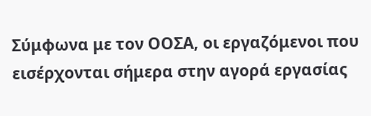Σύμφωνα με τον ΟΟΣΑ, οι εργαζόμενοι που εισέρχονται σήμερα στην αγορά εργασίας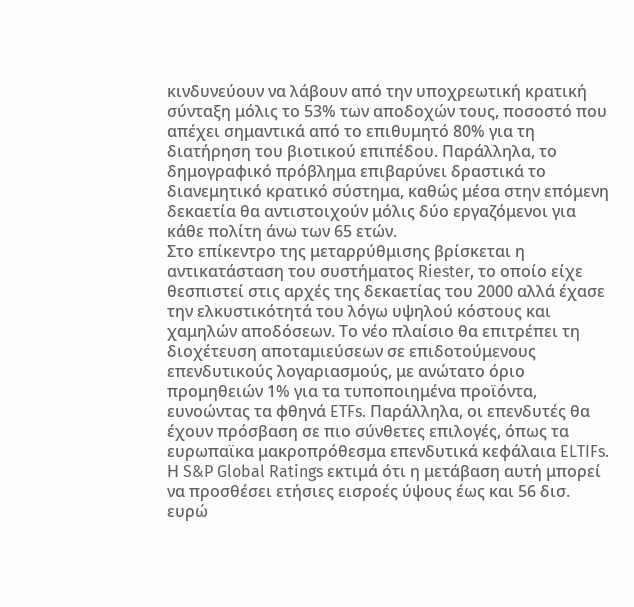κινδυνεύουν να λάβουν από την υποχρεωτική κρατική σύνταξη μόλις το 53% των αποδοχών τους, ποσοστό που απέχει σημαντικά από το επιθυμητό 80% για τη διατήρηση του βιοτικού επιπέδου. Παράλληλα, το δημογραφικό πρόβλημα επιβαρύνει δραστικά το διανεμητικό κρατικό σύστημα, καθώς μέσα στην επόμενη δεκαετία θα αντιστοιχούν μόλις δύο εργαζόμενοι για κάθε πολίτη άνω των 65 ετών.
Στο επίκεντρο της μεταρρύθμισης βρίσκεται η αντικατάσταση του συστήματος Riester, το οποίο είχε θεσπιστεί στις αρχές της δεκαετίας του 2000 αλλά έχασε την ελκυστικότητά του λόγω υψηλού κόστους και χαμηλών αποδόσεων. Το νέο πλαίσιο θα επιτρέπει τη διοχέτευση αποταμιεύσεων σε επιδοτούμενους επενδυτικούς λογαριασμούς, με ανώτατο όριο προμηθειών 1% για τα τυποποιημένα προϊόντα, ευνοώντας τα φθηνά ETFs. Παράλληλα, οι επενδυτές θα έχουν πρόσβαση σε πιο σύνθετες επιλογές, όπως τα ευρωπαϊκα μακροπρόθεσμα επενδυτικά κεφάλαια ELTIFs.
Η S&P Global Ratings εκτιμά ότι η μετάβαση αυτή μπορεί να προσθέσει ετήσιες εισροές ύψους έως και 56 δισ. ευρώ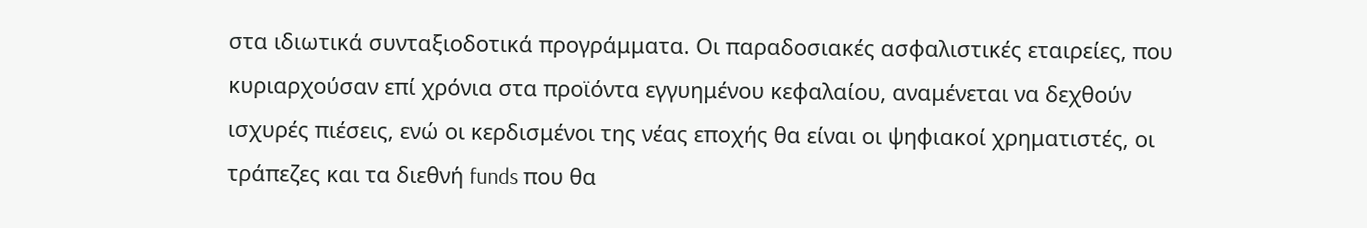στα ιδιωτικά συνταξιοδοτικά προγράμματα. Οι παραδοσιακές ασφαλιστικές εταιρείες, που κυριαρχούσαν επί χρόνια στα προϊόντα εγγυημένου κεφαλαίου, αναμένεται να δεχθούν ισχυρές πιέσεις, ενώ οι κερδισμένοι της νέας εποχής θα είναι οι ψηφιακοί χρηματιστές, οι τράπεζες και τα διεθνή funds που θα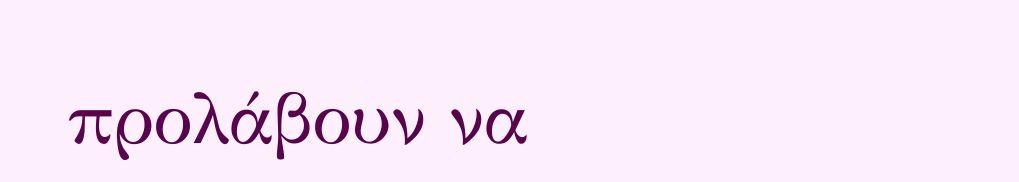προλάβουν να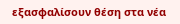εξασφαλίσουν θέση στα νέα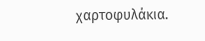χαρτοφυλάκια.